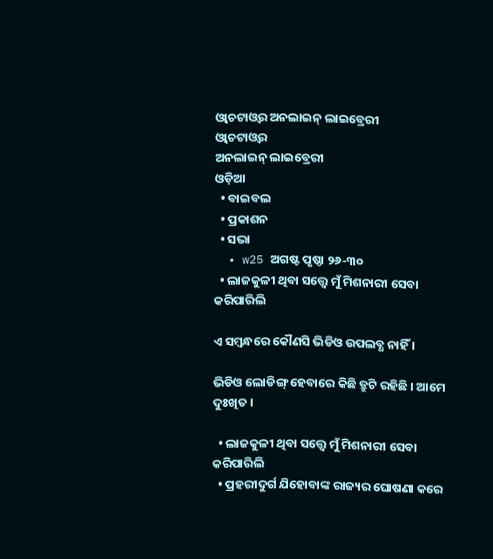ଓ୍ଵାଚଟାଓ୍ଵର ଅନଲାଇନ୍ ଲାଇବ୍ରେରୀ
ଓ୍ଵାଚଟାଓ୍ଵର
ଅନଲାଇନ୍ ଲାଇବ୍ରେରୀ
ଓଡ଼ିଆ
  • ବାଇବଲ
  • ପ୍ରକାଶନ
  • ସଭା
  • w25 ଅଗଷ୍ଟ ପୃଷ୍ଠା ୨୬-୩୦
  • ଲାଜକୁଳୀ ଥିବା ସତ୍ତ୍ୱେ ମୁଁ ମିଶନାରୀ ସେବା କରିପାରିଲି

ଏ ସମ୍ୱନ୍ଧରେ କୌଣସି ଭିଡିଓ ଉପଲବ୍ଧ ନାହିଁ ।

ଭିଡିଓ ଲୋଡିଙ୍ଗ୍ ହେବାରେ କିଛି ତ୍ରୁଟି ରହିଛି । ଆମେ ଦୁଃଖିତ ।

  • ଲାଜକୁଳୀ ଥିବା ସତ୍ତ୍ୱେ ମୁଁ ମିଶନାରୀ ସେବା କରିପାରିଲି
  • ପ୍ରହରୀଦୁର୍ଗ ଯିହୋବାଙ୍କ ରାଜ୍ୟର ଘୋଷଣା କରେ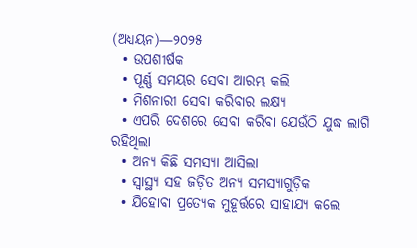(ଅଧ୍ୟୟନ)—୨୦୨୫
  • ଉପଶୀର୍ଷକ
  • ପୂର୍ଣ୍ଣ ସମୟର ସେବା ଆରମ୍ଭ କଲି
  • ମିଶନାରୀ ସେବା କରିବାର ଲକ୍ଷ୍ୟ
  • ଏପରି ଦେଶରେ ସେବା କରିବା ଯେଉଁଠି ଯୁଦ୍ଧ ଲାଗି ରହିଥିଲା
  • ଅନ୍ୟ କିଛି ସମସ୍ୟା ଆସିଲା
  • ସ୍ୱାସ୍ଥ୍ୟ ସହ ଜଡ଼ିତ ଅନ୍ୟ ସମସ୍ୟାଗୁଡ଼ିକ
  • ଯିହୋବା ପ୍ରତ୍ୟେକ ମୁହୂର୍ତ୍ତରେ ସାହାଯ୍ୟ କଲେ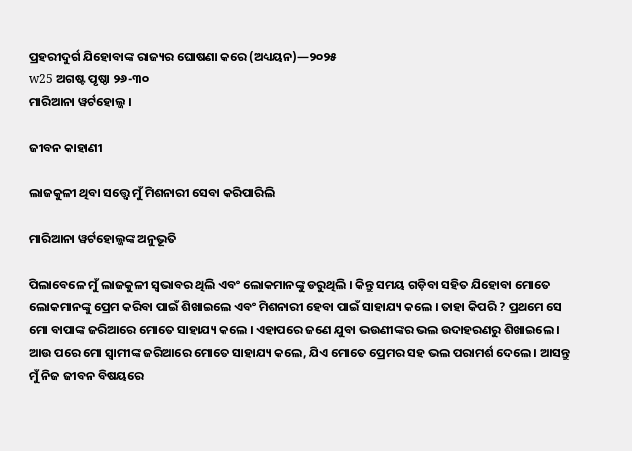ପ୍ରହରୀଦୁର୍ଗ ଯିହୋବାଙ୍କ ରାଜ୍ୟର ଘୋଷଣା କରେ (ଅଧ୍ୟୟନ)—୨୦୨୫
w25 ଅଗଷ୍ଟ ପୃଷ୍ଠା ୨୬-୩୦
ମାରିଆନା ୱର୍ଟହୋଲ୍ଜ ।

ଜୀବନ କାହାଣୀ

ଲାଜକୁଳୀ ଥିବା ସତ୍ତ୍ୱେ ମୁଁ ମିଶନାରୀ ସେବା କରିପାରିଲି

ମାରିଆନା ୱର୍ଟହୋଲ୍ଜଙ୍କ ଅନୁଭୂତି

ପିଲାବେଳେ ମୁଁ ଲାଜକୁଳୀ ସ୍ୱଭାବର ଥିଲି ଏବଂ ଲୋକମାନଙ୍କୁ ଡରୁଥିଲି । କିନ୍ତୁ ସମୟ ଗଡ଼ିବା ସହିତ ଯିହୋବା ମୋତେ ଲୋକମାନଙ୍କୁ ପ୍ରେମ କରିବା ପାଇଁ ଶିଖାଇଲେ ଏବଂ ମିଶନାରୀ ହେବା ପାଇଁ ସାହାଯ୍ୟ କଲେ । ତାହା କିପରି ? ପ୍ରଥମେ ସେ ମୋ ବାପାଙ୍କ ଜରିଆରେ ମୋତେ ସାହାଯ୍ୟ କଲେ । ଏହାପରେ ଜଣେ ଯୁବା ଭଉଣୀଙ୍କର ଭଲ ଉଦାହରଣରୁ ଶିଖାଇଲେ । ଆଉ ପରେ ମୋ ସ୍ୱାମୀଙ୍କ ଜରିଆରେ ମୋତେ ସାହାଯ୍ୟ କଲେ, ଯିଏ ମୋତେ ପ୍ରେମର ସହ ଭଲ ପରାମର୍ଶ ଦେଲେ । ଆସନ୍ତୁ ମୁଁ ନିଜ ଜୀବନ ବିଷୟରେ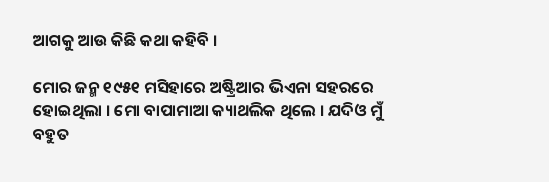ଆଗକୁ ଆଉ କିଛି କଥା କହିବି ।

ମୋର ଜନ୍ମ ୧୯୫୧ ମସିହାରେ ଅଷ୍ଟ୍ରିଆର ଭିଏନା ସହରରେ ହୋଇଥିଲା । ମୋ ବାପାମାଆ କ୍ୟାଥଲିକ ଥିଲେ । ଯଦିଓ ମୁଁ ବହୁତ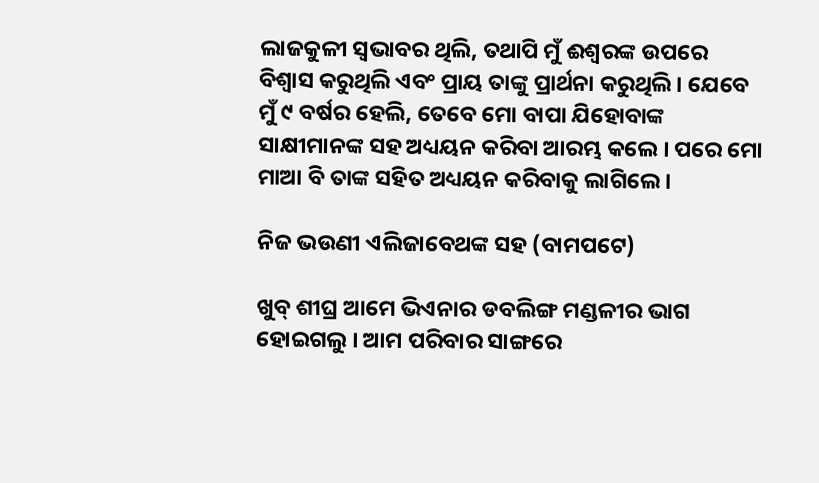ଲାଜକୁଳୀ ସ୍ୱଭାବର ଥିଲି, ତଥାପି ମୁଁ ଈଶ୍ୱରଙ୍କ ଉପରେ ବିଶ୍ୱାସ କରୁଥିଲି ଏବଂ ପ୍ରାୟ ତାଙ୍କୁ ପ୍ରାର୍ଥନା କରୁଥିଲି । ଯେବେ ମୁଁ ୯ ବର୍ଷର ହେଲି, ତେବେ ମୋ ବାପା ଯିହୋବାଙ୍କ ସାକ୍ଷୀମାନଙ୍କ ସହ ଅଧ୍ୟୟନ କରିବା ଆରମ୍ଭ କଲେ । ପରେ ମୋ ମାଆ ବି ତାଙ୍କ ସହିତ ଅଧ୍ୟୟନ କରିବାକୁ ଲାଗିଲେ ।

ନିଜ ଭଉଣୀ ଏଲିଜାବେଥଙ୍କ ସହ (ବାମପଟେ)

ଖୁବ୍‌ ଶୀଘ୍ର ଆମେ ଭିଏନାର ଡବଲିଙ୍ଗ ମଣ୍ଡଳୀର ଭାଗ ହୋଇଗଲୁ । ଆମ ପରିବାର ସାଙ୍ଗରେ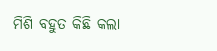ମିଶି ବହୁତ କିଛି କଲା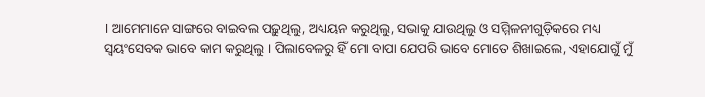। ଆମେମାନେ ସାଙ୍ଗରେ ବାଇବଲ ପଢ଼ୁଥିଲୁ, ଅଧ୍ୟୟନ କରୁଥିଲୁ, ସଭାକୁ ଯାଉଥିଲୁ ଓ ସମ୍ମିଳନୀଗୁଡ଼ିକରେ ମଧ୍ୟ ସ୍ୱୟଂସେବକ ଭାବେ କାମ କରୁଥିଲୁ । ପିଲାବେଳରୁ ହିଁ ମୋ ବାପା ଯେପରି ଭାବେ ମୋତେ ଶିଖାଇଲେ, ଏହାଯୋଗୁଁ ମୁଁ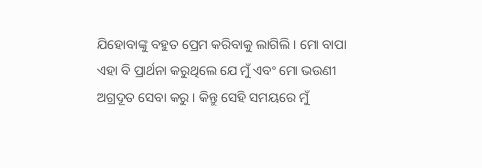ଯିହୋବାଙ୍କୁ ବହୁତ ପ୍ରେମ କରିବାକୁ ଲାଗିଲି । ମୋ ବାପା ଏହା ବି ପ୍ରାର୍ଥନା କରୁଥିଲେ ଯେ ମୁଁ ଏବଂ ମୋ ଭଉଣୀ ଅଗ୍ରଦୂତ ସେବା କରୁ । କିନ୍ତୁ ସେହି ସମୟରେ ମୁଁ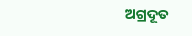ଅଗ୍ରଦୂତ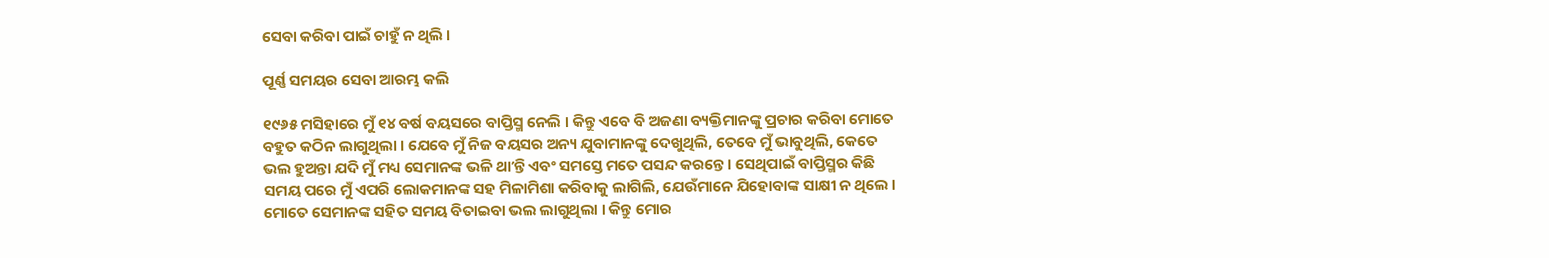ସେବା କରିବା ପାଇଁ ଚାହୁଁ ନ ଥିଲି ।

ପୂର୍ଣ୍ଣ ସମୟର ସେବା ଆରମ୍ଭ କଲି

୧୯୬୫ ମସିହାରେ ମୁଁ ୧୪ ବର୍ଷ ବୟସରେ ବାପ୍ତିସ୍ମ ନେଲି । କିନ୍ତୁ ଏବେ ବି ଅଜଣା ବ୍ୟକ୍ତିମାନଙ୍କୁ ପ୍ରଚାର କରିବା ମୋତେ ବହୁତ କଠିନ ଲାଗୁଥିଲା । ଯେବେ ମୁଁ ନିଜ ବୟସର ଅନ୍ୟ ଯୁବାମାନଙ୍କୁ ଦେଖୁଥିଲି, ତେବେ ମୁଁ ଭାବୁଥିଲି, କେତେ ଭଲ ହୁଅନ୍ତା ଯଦି ମୁଁ ମଧ୍ୟ ସେମାନଙ୍କ ଭଳି ଥାʼନ୍ତି ଏବଂ ସମସ୍ତେ ମତେ ପସନ୍ଦ କରନ୍ତେ । ସେଥିପାଇଁ ବାପ୍ତିସ୍ମର କିଛି ସମୟ ପରେ ମୁଁ ଏପରି ଲୋକମାନଙ୍କ ସହ ମିଳାମିଶା କରିବାକୁ ଲାଗିଲି, ଯେଉଁମାନେ ଯିହୋବାଙ୍କ ସାକ୍ଷୀ ନ ଥିଲେ । ମୋତେ ସେମାନଙ୍କ ସହିତ ସମୟ ବିତାଇବା ଭଲ ଲାଗୁଥିଲା । କିନ୍ତୁ ମୋର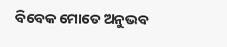ବିବେକ ମୋତେ ଅନୁଭବ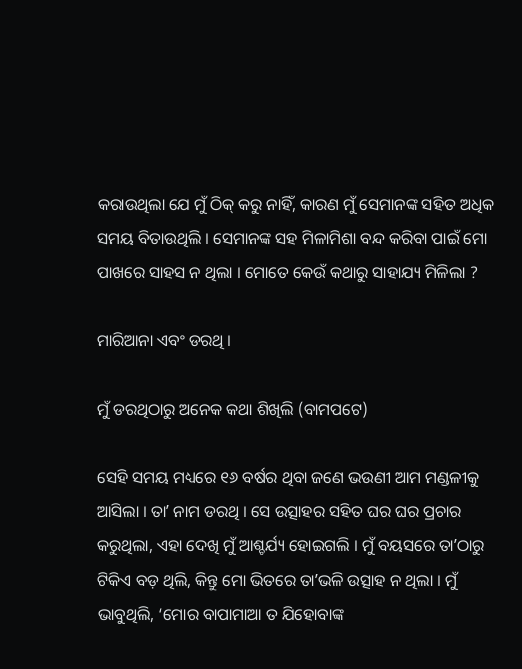କରାଉଥିଲା ଯେ ମୁଁ ଠିକ୍‌ କରୁ ନାହିଁ, କାରଣ ମୁଁ ସେମାନଙ୍କ ସହିତ ଅଧିକ ସମୟ ବିତାଉଥିଲି । ସେମାନଙ୍କ ସହ ମିଳାମିଶା ବନ୍ଦ କରିବା ପାଇଁ ମୋ ପାଖରେ ସାହସ ନ ଥିଲା । ମୋତେ କେଉଁ କଥାରୁ ସାହାଯ୍ୟ ମିଳିଲା ?

ମାରିଆନା ଏବଂ ଡରଥି ।

ମୁଁ ଡରଥିଠାରୁ ଅନେକ କଥା ଶିଖିଲି (ବାମପଟେ)

ସେହି ସମୟ ମଧ୍ୟରେ ୧୬ ବର୍ଷର ଥିବା ଜଣେ ଭଉଣୀ ଆମ ମଣ୍ଡଳୀକୁ ଆସିଲା । ତାʼ ନାମ ଡରଥି । ସେ ଉତ୍ସାହର ସହିତ ଘର ଘର ପ୍ରଚାର କରୁଥିଲା, ଏହା ଦେଖି ମୁଁ ଆଶ୍ଚର୍ଯ୍ୟ ହୋଇଗଲି । ମୁଁ ବୟସରେ ତାʼଠାରୁ ଟିକିଏ ବଡ଼ ଥିଲି, କିନ୍ତୁ ମୋ ଭିତରେ ତାʼଭଳି ଉତ୍ସାହ ନ ଥିଲା । ମୁଁ ଭାବୁଥିଲି, ‘ମୋର ବାପାମାଆ ତ ଯିହୋବାଙ୍କ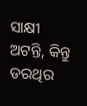ସାକ୍ଷୀ ଅଟନ୍ତି, କିନ୍ତୁ ଡରଥିର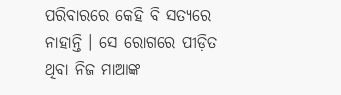ପରିବାରରେ କେହି ବି ସତ୍ୟରେ ନାହାନ୍ତି । ସେ ରୋଗରେ ପୀଡ଼ିତ ଥିବା ନିଜ ମାଆଙ୍କ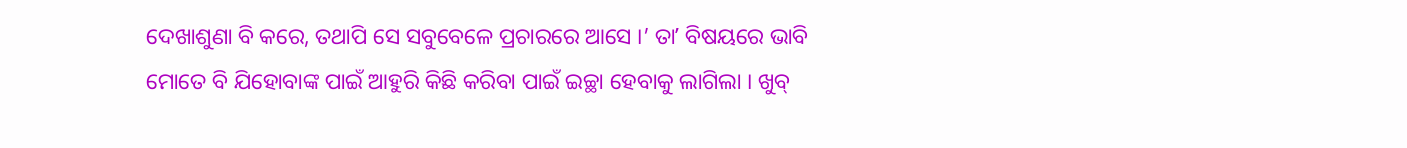ଦେଖାଶୁଣା ବି କରେ, ତଥାପି ସେ ସବୁବେଳେ ପ୍ରଚାରରେ ଆସେ ।’ ତାʼ ବିଷୟରେ ଭାବି ମୋତେ ବି ଯିହୋବାଙ୍କ ପାଇଁ ଆହୁରି କିଛି କରିବା ପାଇଁ ଇଚ୍ଛା ହେବାକୁ ଲାଗିଲା । ଖୁବ୍‌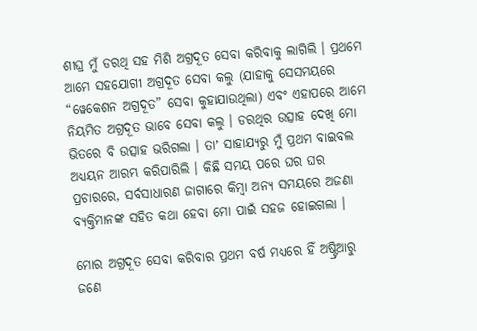ଶୀଘ୍ର ମୁଁ ଡରଥି ସହ ମିଶି ଅଗ୍ରଦୂତ ସେବା କରିବାକୁ ଲାଗିଲି । ପ୍ରଥମେ ଆମେ ସହଯୋଗୀ ଅଗ୍ରଦୂତ ସେବା କଲୁ (ଯାହାକୁ ସେସମୟରେ “ୱେକେଶନ ଅଗ୍ରଦୂତ” ସେବା କୁହାଯାଉଥିଲା) ଏବଂ ଏହାପରେ ଆମେ ନିୟମିତ ଅଗ୍ରଦୂତ ଭାବେ ସେବା କଲୁ । ଡରଥିର ଉତ୍ସାହ ଦେଖି ମୋ ଭିତରେ ବି ଉତ୍ସାହ ଭରିଗଲା । ତାʼ ସାହାଯ୍ୟରୁ ମୁଁ ପ୍ରଥମ ବାଇବଲ ଅଧ୍ୟୟନ ଆରମ୍ଭ କରିପାରିଲି । କିଛି ସମୟ ପରେ ଘର ଘର ପ୍ରଚାରରେ, ସର୍ବସାଧାରଣ ଜାଗାରେ କିମ୍ବା ଅନ୍ୟ ସମୟରେ ଅଜଣା ବ୍ୟକ୍ତିମାନଙ୍କ ସହିତ କଥା ହେବା ମୋ ପାଇଁ ସହଜ ହୋଇଗଲା ।

ମୋର ଅଗ୍ରଦୂତ ସେବା କରିବାର ପ୍ରଥମ ବର୍ଷ ମଧ୍ୟରେ ହିଁ ଅଷ୍ଟ୍ରିଆରୁ ଜଣେ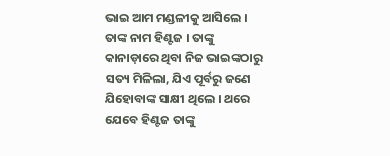ଭାଇ ଆମ ମଣ୍ଡଳୀକୁ ଆସିଲେ । ତାଙ୍କ ନାମ ହିଣ୍ଟଜ । ତାଙ୍କୁ କାନାଡ଼ାରେ ଥିବା ନିଜ ଭାଇଙ୍କଠାରୁ ସତ୍ୟ ମିଳିଲା, ଯିଏ ପୂର୍ବରୁ ଜଣେ ଯିହୋବାଙ୍କ ସାକ୍ଷୀ ଥିଲେ । ଥରେ ଯେବେ ହିଣ୍ଟଜ ତାଙ୍କୁ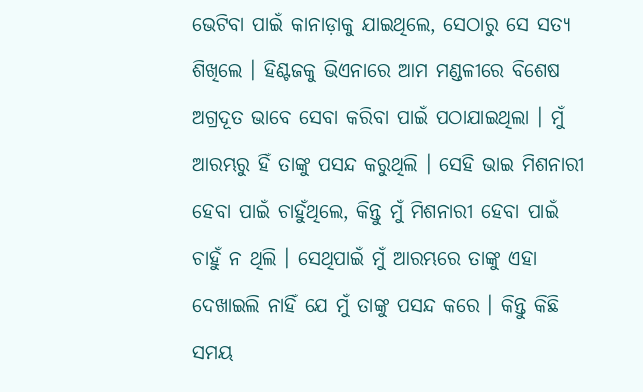ଭେଟିବା ପାଇଁ କାନାଡ଼ାକୁ ଯାଇଥିଲେ, ସେଠାରୁ ସେ ସତ୍ୟ ଶିଖିଲେ । ହିଣ୍ଟଜକୁ ଭିଏନାରେ ଆମ ମଣ୍ଡଳୀରେ ବିଶେଷ ଅଗ୍ରଦୂତ ଭାବେ ସେବା କରିବା ପାଇଁ ପଠାଯାଇଥିଲା । ମୁଁ ଆରମ୍ଭରୁ ହିଁ ତାଙ୍କୁ ପସନ୍ଦ କରୁଥିଲି । ସେହି ଭାଇ ମିଶନାରୀ ହେବା ପାଇଁ ଚାହୁଁଥିଲେ, କିନ୍ତୁ ମୁଁ ମିଶନାରୀ ହେବା ପାଇଁ ଚାହୁଁ ନ ଥିଲି । ସେଥିପାଇଁ ମୁଁ ଆରମ୍ଭରେ ତାଙ୍କୁ ଏହା ଦେଖାଇଲି ନାହିଁ ଯେ ମୁଁ ତାଙ୍କୁ ପସନ୍ଦ କରେ । କିନ୍ତୁ କିଛି ସମୟ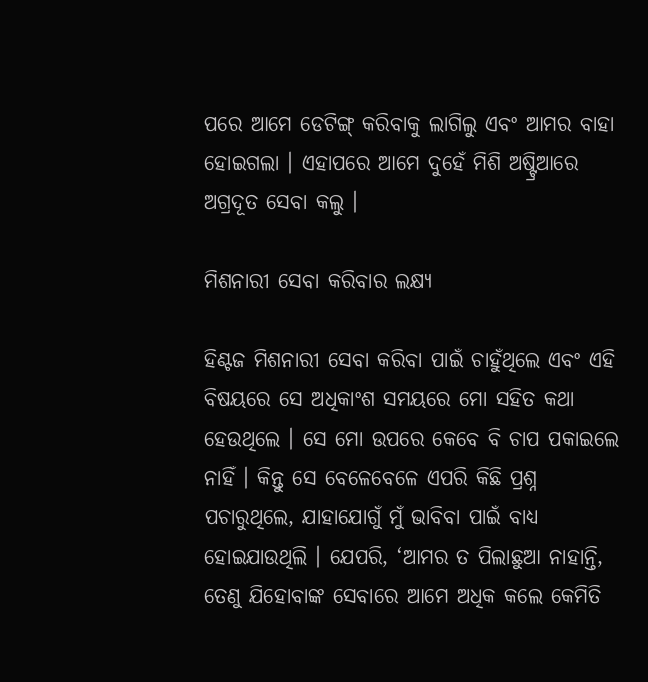ପରେ ଆମେ ଡେଟିଙ୍ଗ୍‌ କରିବାକୁ ଲାଗିଲୁ ଏବଂ ଆମର ବାହା ହୋଇଗଲା । ଏହାପରେ ଆମେ ଦୁହେଁ ମିଶି ଅଷ୍ଟ୍ରିଆରେ ଅଗ୍ରଦୂତ ସେବା କଲୁ ।

ମିଶନାରୀ ସେବା କରିବାର ଲକ୍ଷ୍ୟ

ହିଣ୍ଟଜ ମିଶନାରୀ ସେବା କରିବା ପାଇଁ ଚାହୁଁଥିଲେ ଏବଂ ଏହି ବିଷୟରେ ସେ ଅଧିକାଂଶ ସମୟରେ ମୋ ସହିତ କଥା ହେଉଥିଲେ । ସେ ମୋ ଉପରେ କେବେ ବି ଚାପ ପକାଇଲେ ନାହିଁ । କିନ୍ତୁ ସେ ବେଳେବେଳେ ଏପରି କିଛି ପ୍ରଶ୍ନ ପଚାରୁଥିଲେ, ଯାହାଯୋଗୁଁ ମୁଁ ଭାବିବା ପାଇଁ ବାଧ୍ୟ ହୋଇଯାଉଥିଲି । ଯେପରି, ‘ଆମର ତ ପିଲାଛୁଆ ନାହାନ୍ତି, ତେଣୁ ଯିହୋବାଙ୍କ ସେବାରେ ଆମେ ଅଧିକ କଲେ କେମିତି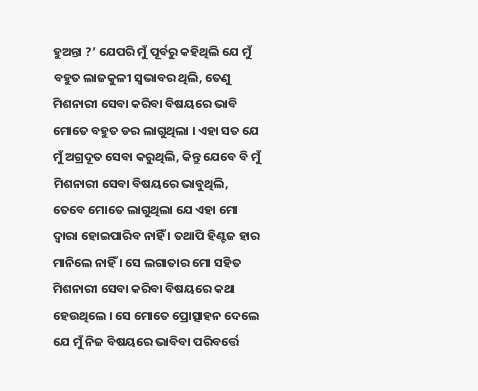ହୁଅନ୍ତା ?’ ଯେପରି ମୁଁ ପୂର୍ବରୁ କହିଥିଲି ଯେ ମୁଁ ବହୁତ ଲାଜକୁଳୀ ସ୍ୱଭାବର ଥିଲି, ତେଣୁ ମିଶନାରୀ ସେବା କରିବା ବିଷୟରେ ଭାବି ମୋତେ ବହୁତ ଡର ଲାଗୁଥିଲା । ଏହା ସତ ଯେ ମୁଁ ଅଗ୍ରଦୂତ ସେବା କରୁଥିଲି, କିନ୍ତୁ ଯେବେ ବି ମୁଁ ମିଶନାରୀ ସେବା ବିଷୟରେ ଭାବୁଥିଲି, ତେବେ ମୋତେ ଲାଗୁଥିଲା ଯେ ଏହା ମୋ ଦ୍ୱାରା ହୋଇପାରିବ ନାହିଁ । ତଥାପି ହିଣ୍ଟଜ ହାର ମାନିଲେ ନାହିଁ । ସେ ଲଗାତାର ମୋ ସହିତ ମିଶନାରୀ ସେବା କରିବା ବିଷୟରେ କଥା ହେଉଥିଲେ । ସେ ମୋତେ ପ୍ରୋତ୍ସାହନ ଦେଲେ ଯେ ମୁଁ ନିଜ ବିଷୟରେ ଭାବିବା ପରିବର୍ତ୍ତେ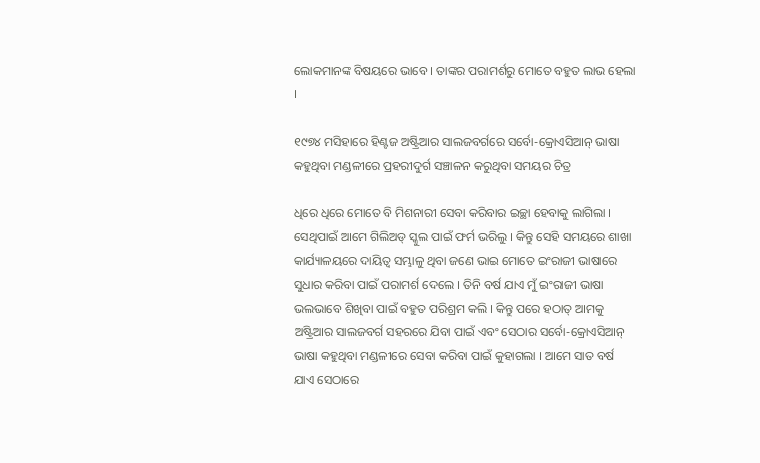ଲୋକମାନଙ୍କ ବିଷୟରେ ଭାବେ । ତାଙ୍କର ପରାମର୍ଶରୁ ମୋତେ ବହୁତ ଲାଭ ହେଲା ।

୧୯୭୪ ମସିହାରେ ହିଣ୍ଟଜ ଅଷ୍ଟ୍ରିଆର ସାଲଜବର୍ଗରେ ସର୍ବୋ-କ୍ରୋଏସିଆନ୍‌ ଭାଷା କହୁଥିବା ମଣ୍ଡଳୀରେ ପ୍ରହରୀଦୁର୍ଗ ସଞ୍ଚାଳନ କରୁଥିବା ସମୟର ଚିତ୍ର

ଧିରେ ଧିରେ ମୋତେ ବି ମିଶନାରୀ ସେବା କରିବାର ଇଚ୍ଛା ହେବାକୁ ଲାଗିଲା । ସେଥିପାଇଁ ଆମେ ଗିଲିଅଡ୍‌ ସ୍କୁଲ ପାଇଁ ଫର୍ମ ଭରିଲୁ । କିନ୍ତୁ ସେହି ସମୟରେ ଶାଖା କାର୍ଯ୍ୟାଳୟରେ ଦାୟିତ୍ୱ ସମ୍ଭାଳୁ ଥିବା ଜଣେ ଭାଇ ମୋତେ ଇଂରାଜୀ ଭାଷାରେ ସୁଧାର କରିବା ପାଇଁ ପରାମର୍ଶ ଦେଲେ । ତିନି ବର୍ଷ ଯାଏ ମୁଁ ଇଂରାଜୀ ଭାଷା ଭଲଭାବେ ଶିଖିବା ପାଇଁ ବହୁତ ପରିଶ୍ରମ କଲି । କିନ୍ତୁ ପରେ ହଠାତ୍‌ ଆମକୁ ଅଷ୍ଟ୍ରିଆର ସାଲଜବର୍ଗ ସହରରେ ଯିବା ପାଇଁ ଏବଂ ସେଠାର ସର୍ବୋ-କ୍ରୋଏସିଆନ୍‌ ଭାଷା କହୁଥିବା ମଣ୍ଡଳୀରେ ସେବା କରିବା ପାଇଁ କୁହାଗଲା । ଆମେ ସାତ ବର୍ଷ ଯାଏ ସେଠାରେ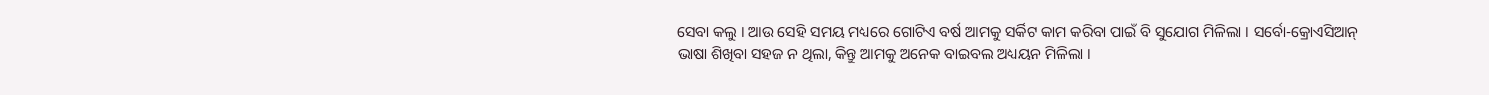ସେବା କଲୁ । ଆଉ ସେହି ସମୟ ମଧ୍ୟରେ ଗୋଟିଏ ବର୍ଷ ଆମକୁ ସର୍କିଟ କାମ କରିବା ପାଇଁ ବି ସୁଯୋଗ ମିଳିଲା । ସର୍ବୋ-କ୍ରୋଏସିଆନ୍‌ ଭାଷା ଶିଖିବା ସହଜ ନ ଥିଲା, କିନ୍ତୁ ଆମକୁ ଅନେକ ବାଇବଲ ଅଧ୍ୟୟନ ମିଳିଲା ।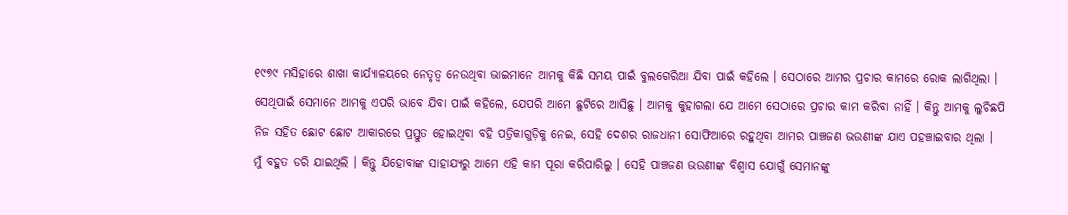୧୯୭୯ ମସିହାରେ ଶାଖା କାର୍ଯ୍ୟାଳୟରେ ନେତୃତ୍ୱ ନେଉଥିବା ଭାଇମାନେ ଆମକୁ କିଛି ସମୟ ପାଇଁ ବୁଲଗେରିଆ ଯିବା ପାଇଁ କହିଲେ । ସେଠାରେ ଆମର ପ୍ରଚାର କାମରେ ରୋକ ଲାଗିଥିଲା । ସେଥିପାଇଁ ସେମାନେ ଆମକୁ ଏପରି ଭାବେ ଯିବା ପାଇଁ କହିଲେ, ଯେପରି ଆମେ ଛୁଟିରେ ଆସିଛୁ । ଆମକୁ କୁହାଗଲା ଯେ ଆମେ ସେଠାରେ ପ୍ରଚାର କାମ କରିବା ନାହିଁ । କିନ୍ତୁ ଆମକୁ ଲୁଚିଛପି ନିଜ ସହିତ ଛୋଟ ଛୋଟ ଆକାରରେ ପ୍ରସ୍ତୁତ ହୋଇଥିବା ବହି ପତ୍ରିକାଗୁଡ଼ିକୁ ନେଇ, ସେହି ଦେଶର ରାଜଧାନୀ ସୋଫିଆରେ ରହୁଥିବା ଆମର ପାଞ୍ଚଜଣ ଭଉଣୀଙ୍କ ଯାଏ ପହଞ୍ଚାଇବାର ଥିଲା । ମୁଁ ବହୁତ ଡରି ଯାଇଥିଲି । କିନ୍ତୁ ଯିହୋବାଙ୍କ ସାହାଯ୍ୟରୁ ଆମେ ଏହି କାମ ପୂରା କରିପାରିଲୁ । ସେହି ପାଞ୍ଚଜଣ ଭଉଣୀଙ୍କ ବିଶ୍ୱାସ ଯୋଗୁଁ ସେମାନଙ୍କୁ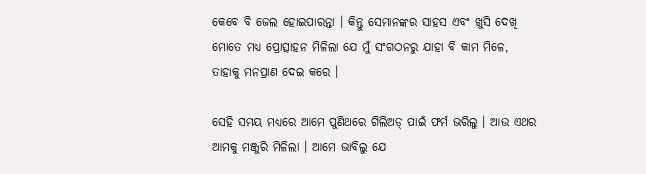କେବେ ବି ଜେଲ ହୋଇପାରନ୍ତା । କିନ୍ତୁ ସେମାନଙ୍କର ସାହସ ଏବଂ ଖୁସି ଦେଖି ମୋତେ ମଧ୍ୟ ପ୍ରୋତ୍ସାହନ ମିଳିଲା ଯେ ମୁଁ ସଂଗଠନରୁ ଯାହା ବି କାମ ମିଳେ, ତାହାକୁ ମନପ୍ରାଣ ଦେଇ କରେ ।

ସେହି ସମୟ ମଧ୍ୟରେ ଆମେ ପୁଣିଥରେ ଗିଲିଅଡ୍‌ ପାଇଁ ଫର୍ମ ଭରିଲୁ । ଆଉ ଏଥର ଆମକୁ ମଞ୍ଜୁରି ମିଳିଲା । ଆମେ ଭାବିଲୁ ଯେ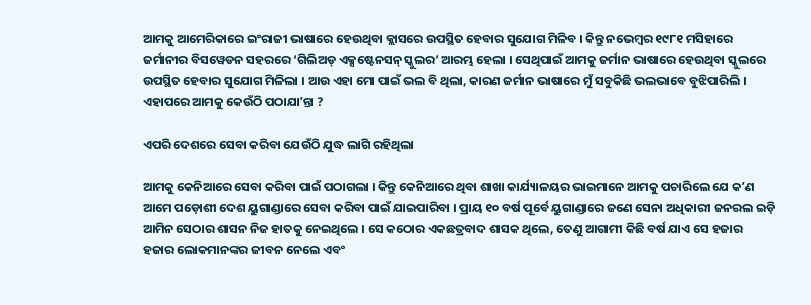ଆମକୁ ଆମେରିକାରେ ଇଂରାଜୀ ଭାଷାରେ ହେଉଥିବା କ୍ଲାସରେ ଉପସ୍ଥିତ ହେବାର ସୁଯୋଗ ମିଳିବ । କିନ୍ତୁ ନଭେମ୍ବର ୧୯୮୧ ମସିହାରେ ଜର୍ମାନୀର ବିସୱେଡନ ସହରରେ ‘ଗିଲିଅଡ୍‌ ଏକ୍ସଷ୍ଟେନସନ୍‌ ସ୍କୁଲର’ ଆରମ୍ଭ ହେଲା । ସେଥିପାଇଁ ଆମକୁ ଜର୍ମାନ ଭାଷାରେ ହେଉଥିବା ସ୍କୁଲରେ ଉପସ୍ଥିତ ହେବାର ସୁଯୋଗ ମିଳିଲା । ଆଉ ଏହା ମୋ ପାଇଁ ଭଲ ବି ଥିଲା, କାରଣ ଜର୍ମାନ ଭାଷାରେ ମୁଁ ସବୁକିଛି ଭଲଭାବେ ବୁଝିପାରିଲି । ଏହାପରେ ଆମକୁ କେଉଁଠି ପଠାଯାʼନ୍ତା ?

ଏପରି ଦେଶରେ ସେବା କରିବା ଯେଉଁଠି ଯୁଦ୍ଧ ଲାଗି ରହିଥିଲା

ଆମକୁ କେନିଆରେ ସେବା କରିବା ପାଇଁ ପଠାଗଲା । କିନ୍ତୁ କେନିଆରେ ଥିବା ଶାଖା କାର୍ଯ୍ୟାଳୟର ଭାଇମାନେ ଆମକୁ ପଚାରିଲେ ଯେ କʼଣ ଆମେ ପଡ଼ୋଶୀ ଦେଶ ୟୁଗାଣ୍ଡାରେ ସେବା କରିବା ପାଇଁ ଯାଇପାରିବା । ପ୍ରାୟ ୧୦ ବର୍ଷ ପୂର୍ବେ ୟୁଗାଣ୍ଡାରେ ଜଣେ ସେନା ଅଧିକାରୀ ଜନରଲ ଇଡ଼ି ଆମିନ ସେଠାର ଶାସନ ନିଜ ହାତକୁ ନେଇଥିଲେ । ସେ କଠୋର ଏକଛତ୍ରବାଦ ଶାସକ ଥିଲେ, ତେଣୁ ଆଗାମୀ କିଛି ବର୍ଷ ଯାଏ ସେ ହଜାର ହଜାର ଲୋକମାନଙ୍କର ଜୀବନ ନେଲେ ଏବଂ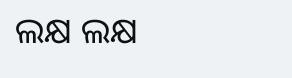ଲକ୍ଷ ଲକ୍ଷ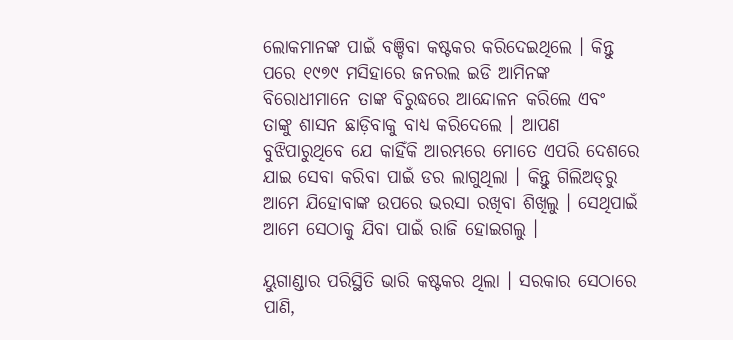ଲୋକମାନଙ୍କ ପାଇଁ ବଞ୍ଚିବା କଷ୍ଟକର କରିଦେଇଥିଲେ । କିନ୍ତୁ ପରେ ୧୯୭୯ ମସିହାରେ ଜନରଲ ଇଡି ଆମିନଙ୍କ ବିରୋଧୀମାନେ ତାଙ୍କ ବିରୁଦ୍ଧରେ ଆନ୍ଦୋଳନ କରିଲେ ଏବଂ ତାଙ୍କୁ ଶାସନ ଛାଡ଼ିବାକୁ ବାଧ୍ୟ କରିଦେଲେ । ଆପଣ ବୁଝିପାରୁଥିବେ ଯେ କାହିଁକି ଆରମ୍ଭରେ ମୋତେ ଏପରି ଦେଶରେ ଯାଇ ସେବା କରିବା ପାଇଁ ଡର ଲାଗୁଥିଲା । କିନ୍ତୁ ଗିଲିଅଡ୍‌ରୁ ଆମେ ଯିହୋବାଙ୍କ ଉପରେ ଭରସା ରଖିବା ଶିଖିଲୁ । ସେଥିପାଇଁ ଆମେ ସେଠାକୁ ଯିବା ପାଇଁ ରାଜି ହୋଇଗଲୁ ।

ୟୁଗାଣ୍ଡାର ପରିସ୍ଥିତି ଭାରି କଷ୍ଟକର ଥିଲା । ସରକାର ସେଠାରେ ପାଣି,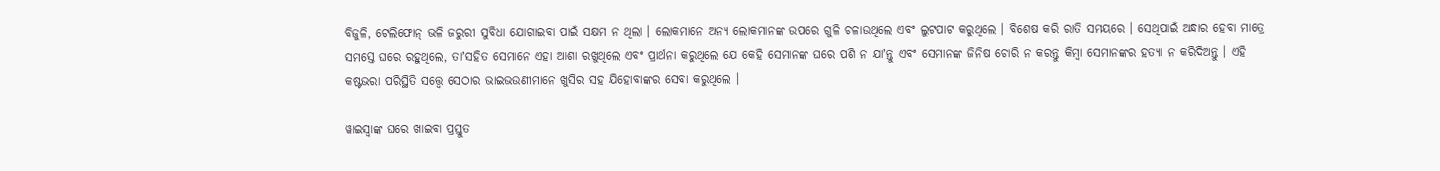ବିଜୁଳି, ଟେଲିଫୋନ୍‌ ଭଳି ଜରୁରୀ ସୁବିଧା ଯୋଗାଇବା ପାଇଁ ସକ୍ଷମ ନ ଥିଲା । ଲୋକମାନେ ଅନ୍ୟ ଲୋକମାନଙ୍କ ଉପରେ ଗୁଳି ଚଳାଉଥିଲେ ଏବଂ ଲୁଟପାଟ କରୁଥିଲେ । ବିଶେଷ କରି ରାତି ସମୟରେ । ସେଥିପାଇଁ ଅନ୍ଧାର ହେବା ମାତ୍ରେ ସମସ୍ତେ ଘରେ ରହୁଥିଲେ, ତାʼସହିତ ସେମାନେ ଏହା ଆଶା ରଖୁଥିଲେ ଏବଂ ପ୍ରାର୍ଥନା କରୁଥିଲେ ଯେ କେହି ସେମାନଙ୍କ ଘରେ ପଶି ନ ଯାʼନ୍ତୁ ଏବଂ ସେମାନଙ୍କ ଜିନିଷ ଚୋରି ନ କରନ୍ତୁ କିମ୍ବା ସେମାନଙ୍କର ହତ୍ୟା ନ କରିଦିଅନ୍ତୁ । ଏହି କଷ୍ଟଭରା ପରିସ୍ଥିତି ସତ୍ତ୍ୱେ ସେଠାର ଭାଇଭଉଣୀମାନେ ଖୁସିର ସହ ଯିହୋବାଙ୍କର ସେବା କରୁଥିଲେ ।

ୱାଇସ୍ୱାଙ୍କ ଘରେ ଖାଇବା ପ୍ରସ୍ତୁତ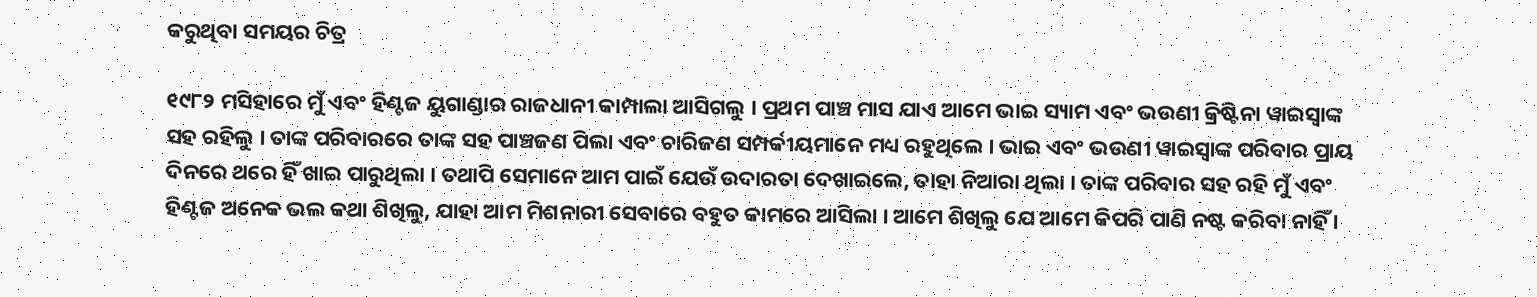କରୁଥିବା ସମୟର ଚିତ୍ର

୧୯୮୨ ମସିହାରେ ମୁଁ ଏବଂ ହିଣ୍ଟଜ ୟୁଗାଣ୍ଡାର ରାଜଧାନୀ କାମ୍ପାଲା ଆସିଗଲୁ । ପ୍ରଥମ ପାଞ୍ଚ ମାସ ଯାଏ ଆମେ ଭାଇ ସ୍ୟାମ ଏବଂ ଭଉଣୀ କ୍ରିଷ୍ଟିନା ୱାଇସ୍ୱାଙ୍କ ସହ ରହିଲୁ । ତାଙ୍କ ପରିବାରରେ ତାଙ୍କ ସହ ପାଞ୍ଚଜଣ ପିଲା ଏବଂ ଚାରିଜଣ ସମ୍ପର୍କୀୟମାନେ ମଧ୍ୟ ରହୁଥିଲେ । ଭାଇ ଏବଂ ଭଉଣୀ ୱାଇସ୍ୱାଙ୍କ ପରିବାର ପ୍ରାୟ ଦିନରେ ଥରେ ହିଁ ଖାଇ ପାରୁଥିଲା । ତଥାପି ସେମାନେ ଆମ ପାଇଁ ଯେଉଁ ଉଦାରତା ଦେଖାଇଲେ, ତାହା ନିଆରା ଥିଲା । ତାଙ୍କ ପରିବାର ସହ ରହି ମୁଁ ଏବଂ ହିଣ୍ଟଜ ଅନେକ ଭଲ କଥା ଶିଖିଲୁ, ଯାହା ଆମ ମିଶନାରୀ ସେବାରେ ବହୁତ କାମରେ ଆସିଲା । ଆମେ ଶିଖିଲୁ ଯେ ଆମେ କିପରି ପାଣି ନଷ୍ଟ କରିବା ନାହିଁ ।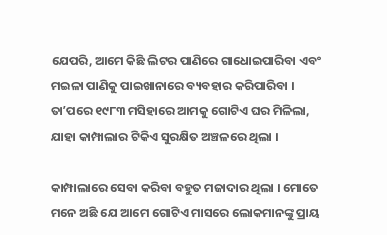ଯେପରି, ଆମେ କିଛି ଲିଟର ପାଣିରେ ଗାଧୋଇପାରିବା ଏବଂ ମଇଳା ପାଣିକୁ ପାଇଖାନାରେ ବ୍ୟବହାର କରିପାରିବା । ତାʼପରେ ୧୯୮୩ ମସିହାରେ ଆମକୁ ଗୋଟିଏ ଘର ମିଳିଲା, ଯାହା କାମ୍ପାଲାର ଟିକିଏ ସୁରକ୍ଷିତ ଅଞ୍ଚଳରେ ଥିଲା ।

କାମ୍ପାଲାରେ ସେବା କରିବା ବହୁତ ମଜାଦାର ଥିଲା । ମୋତେ ମନେ ଅଛି ଯେ ଆମେ ଗୋଟିଏ ମାସରେ ଲୋକମାନଙ୍କୁ ପ୍ରାୟ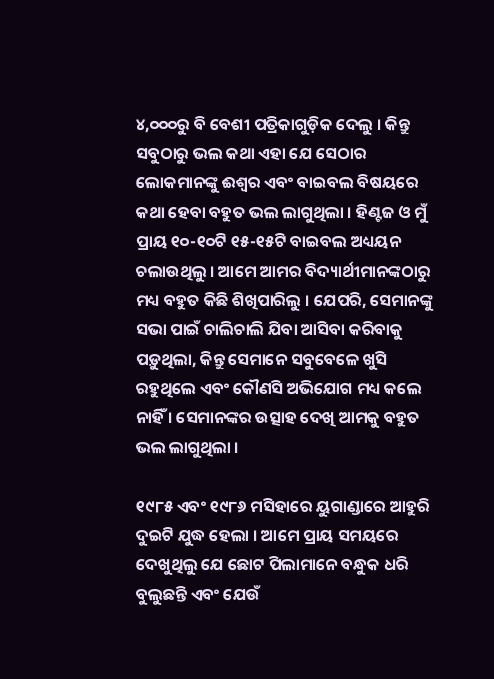୪,୦୦୦ରୁ ବି ବେଶୀ ପତ୍ରିକାଗୁଡ଼ିକ ଦେଲୁ । କିନ୍ତୁ ସବୁଠାରୁ ଭଲ କଥା ଏହା ଯେ ସେଠାର ଲୋକମାନଙ୍କୁ ଈଶ୍ୱର ଏବଂ ବାଇବଲ ବିଷୟରେ କଥା ହେବା ବହୁତ ଭଲ ଲାଗୁଥିଲା । ହିଣ୍ଟଜ ଓ ମୁଁ ପ୍ରାୟ ୧୦-୧୦ଟି ୧୫-୧୫ଟି ବାଇବଲ ଅଧ୍ୟୟନ ଚଲାଉଥିଲୁ । ଆମେ ଆମର ବିଦ୍ୟାର୍ଥୀମାନଙ୍କଠାରୁ ମଧ୍ୟ ବହୁତ କିଛି ଶିଖିପାରିଲୁ । ଯେପରି, ସେମାନଙ୍କୁ ସଭା ପାଇଁ ଚାଲିଚାଲି ଯିବା ଆସିବା କରିବାକୁ ପଡ଼ୁଥିଲା, କିନ୍ତୁ ସେମାନେ ସବୁବେଳେ ଖୁସି ରହୁଥିଲେ ଏବଂ କୌଣସି ଅଭିଯୋଗ ମଧ୍ୟ କଲେ ନାହିଁ । ସେମାନଙ୍କର ଉତ୍ସାହ ଦେଖି ଆମକୁ ବହୁତ ଭଲ ଲାଗୁଥିଲା ।

୧୯୮୫ ଏବଂ ୧୯୮୬ ମସିହାରେ ୟୁଗାଣ୍ଡାରେ ଆହୁରି ଦୁଇଟି ଯୁଦ୍ଧ ହେଲା । ଆମେ ପ୍ରାୟ ସମୟରେ ଦେଖୁଥିଲୁ ଯେ ଛୋଟ ପିଲାମାନେ ବନ୍ଧୁକ ଧରି ବୁଲୁଛନ୍ତି ଏବଂ ଯେଉଁ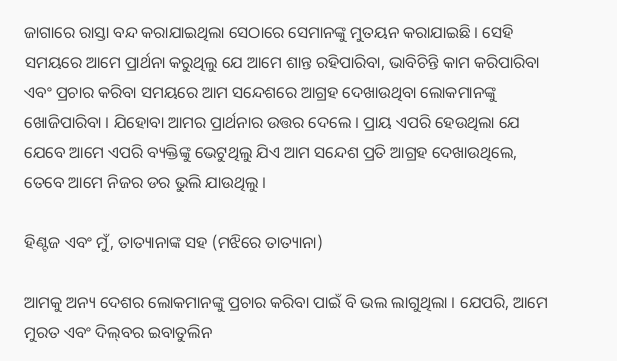ଜାଗାରେ ରାସ୍ତା ବନ୍ଦ କରାଯାଇଥିଲା ସେଠାରେ ସେମାନଙ୍କୁ ମୁତୟନ କରାଯାଇଛି । ସେହି ସମୟରେ ଆମେ ପ୍ରାର୍ଥନା କରୁଥିଲୁ ଯେ ଆମେ ଶାନ୍ତ ରହିପାରିବା, ଭାବିଚିନ୍ତି କାମ କରିପାରିବା ଏବଂ ପ୍ରଚାର କରିବା ସମୟରେ ଆମ ସନ୍ଦେଶରେ ଆଗ୍ରହ ଦେଖାଉଥିବା ଲୋକମାନଙ୍କୁ ଖୋଜିପାରିବା । ଯିହୋବା ଆମର ପ୍ରାର୍ଥନାର ଉତ୍ତର ଦେଲେ । ପ୍ରାୟ ଏପରି ହେଉଥିଲା ଯେ ଯେବେ ଆମେ ଏପରି ବ୍ୟକ୍ତିଙ୍କୁ ଭେଟୁଥିଲୁ ଯିଏ ଆମ ସନ୍ଦେଶ ପ୍ରତି ଆଗ୍ରହ ଦେଖାଉଥିଲେ, ତେବେ ଆମେ ନିଜର ଡର ଭୁଲି ଯାଉଥିଲୁ ।

ହିଣ୍ଟଜ ଏବଂ ମୁଁ, ତାତ୍ୟାନାଙ୍କ ସହ (ମଝିରେ ତାତ୍ୟାନା)

ଆମକୁ ଅନ୍ୟ ଦେଶର ଲୋକମାନଙ୍କୁ ପ୍ରଚାର କରିବା ପାଇଁ ବି ଭଲ ଲାଗୁଥିଲା । ଯେପରି, ଆମେ ମୁରତ ଏବଂ ଦିଲ୍‌ବର ଇବାତୁଲିନ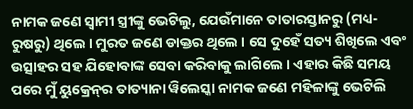ନାମକ ଜଣେ ସ୍ୱାମୀ ସ୍ତ୍ରୀଙ୍କୁ ଭେଟିଲୁ, ଯେଉଁମାନେ ତାତାରସ୍ତାନରୁ (ମଧ୍ୟ-ରୁଷରୁ) ଥିଲେ । ମୁରତ ଜଣେ ଡାକ୍ତର ଥିଲେ । ସେ ଦୁହେଁ ସତ୍ୟ ଶିଖିଲେ ଏବଂ ଉତ୍ସାହର ସହ ଯିହୋବାଙ୍କ ସେବା କରିବାକୁ ଲାଗିଲେ । ଏହାର କିଛି ସମୟ ପରେ ମୁଁ ୟୁକ୍ରେନ୍‌ର ତାତ୍ୟାନା ୱିଲେସ୍କା ନାମକ ଜଣେ ମହିଳାଙ୍କୁ ଭେଟିଲି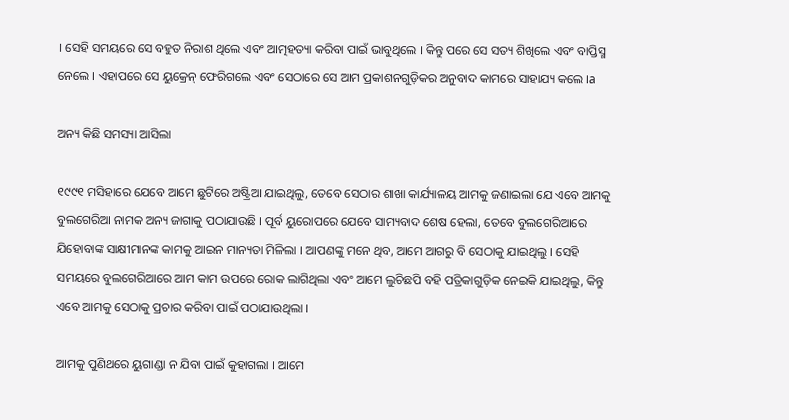। ସେହି ସମୟରେ ସେ ବହୁତ ନିରାଶ ଥିଲେ ଏବଂ ଆତ୍ମହତ୍ୟା କରିବା ପାଇଁ ଭାବୁଥିଲେ । କିନ୍ତୁ ପରେ ସେ ସତ୍ୟ ଶିଖିଲେ ଏବଂ ବାପ୍ତିସ୍ମ ନେଲେ । ଏହାପରେ ସେ ୟୁକ୍ରେନ୍‌ ଫେରିଗଲେ ଏବଂ ସେଠାରେ ସେ ଆମ ପ୍ରକାଶନଗୁଡ଼ିକର ଅନୁବାଦ କାମରେ ସାହାଯ୍ୟ କଲେ ।a

ଅନ୍ୟ କିଛି ସମସ୍ୟା ଆସିଲା

୧୯୯୧ ମସିହାରେ ଯେବେ ଆମେ ଛୁଟିରେ ଅଷ୍ଟ୍ରିଆ ଯାଇଥିଲୁ, ତେବେ ସେଠାର ଶାଖା କାର୍ଯ୍ୟାଳୟ ଆମକୁ ଜଣାଇଲା ଯେ ଏବେ ଆମକୁ ବୁଲଗେରିଆ ନାମକ ଅନ୍ୟ ଜାଗାକୁ ପଠାଯାଉଛି । ପୂର୍ବ ୟୁରୋପରେ ଯେବେ ସାମ୍ୟବାଦ ଶେଷ ହେଲା, ତେବେ ବୁଲଗେରିଆରେ ଯିହୋବାଙ୍କ ସାକ୍ଷୀମାନଙ୍କ କାମକୁ ଆଇନ ମାନ୍ୟତା ମିଳିଲା । ଆପଣଙ୍କୁ ମନେ ଥିବ, ଆମେ ଆଗରୁ ବି ସେଠାକୁ ଯାଇଥିଲୁ । ସେହି ସମୟରେ ବୁଲଗେରିଆରେ ଆମ କାମ ଉପରେ ରୋକ ଲାଗିଥିଲା ଏବଂ ଆମେ ଲୁଚିଛପି ବହି ପତ୍ରିକାଗୁଡ଼ିକ ନେଇକି ଯାଇଥିଲୁ, କିନ୍ତୁ ଏବେ ଆମକୁ ସେଠାକୁ ପ୍ରଚାର କରିବା ପାଇଁ ପଠାଯାଉଥିଲା ।

ଆମକୁ ପୁଣିଥରେ ୟୁଗାଣ୍ଡା ନ ଯିବା ପାଇଁ କୁହାଗଲା । ଆମେ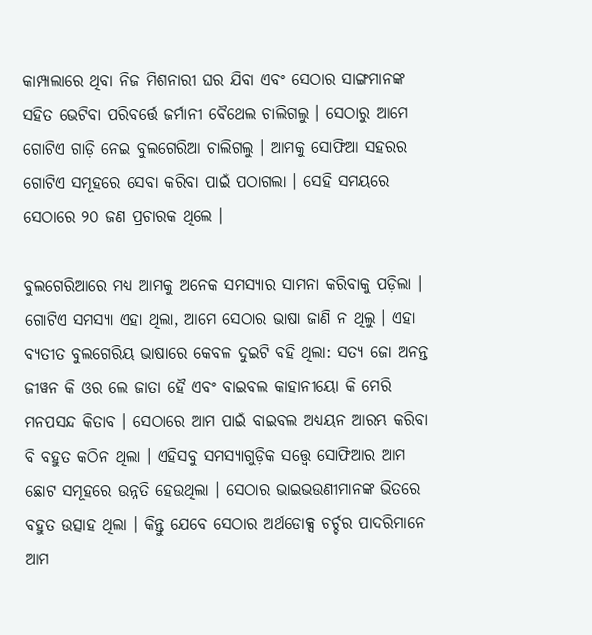କାମ୍ପାଲାରେ ଥିବା ନିଜ ମିଶନାରୀ ଘର ଯିବା ଏବଂ ସେଠାର ସାଙ୍ଗମାନଙ୍କ ସହିତ ଭେଟିବା ପରିବର୍ତ୍ତେ ଜର୍ମାନୀ ବୈଥେଲ ଚାଲିଗଲୁ । ସେଠାରୁ ଆମେ ଗୋଟିଏ ଗାଡ଼ି ନେଇ ବୁଲଗେରିଆ ଚାଲିଗଲୁ । ଆମକୁ ସୋଫିଆ ସହରର ଗୋଟିଏ ସମୂହରେ ସେବା କରିବା ପାଇଁ ପଠାଗଲା । ସେହି ସମୟରେ ସେଠାରେ ୨୦ ଜଣ ପ୍ରଚାରକ ଥିଲେ ।

ବୁଲଗେରିଆରେ ମଧ୍ୟ ଆମକୁ ଅନେକ ସମସ୍ୟାର ସାମନା କରିବାକୁ ପଡ଼ିଲା । ଗୋଟିଏ ସମସ୍ୟା ଏହା ଥିଲା, ଆମେ ସେଠାର ଭାଷା ଜାଣି ନ ଥିଲୁ । ଏହା ବ୍ୟତୀତ ବୁଲଗେରିୟ ଭାଷାରେ କେବଳ ଦୁଇଟି ବହି ଥିଲା: ସତ୍ୟ ଜୋ ଅନନ୍ତ ଜୀୱନ କି ଓର ଲେ ଜାତା ହୈ ଏବଂ ବାଇବଲ କାହାନୀୟୋ କି ମେରି ମନପସନ୍ଦ କିତାବ । ସେଠାରେ ଆମ ପାଇଁ ବାଇବଲ ଅଧ୍ୟୟନ ଆରମ୍ଭ କରିବା ବି ବହୁତ କଠିନ ଥିଲା । ଏହିସବୁ ସମସ୍ୟାଗୁଡ଼ିକ ସତ୍ତ୍ୱେ ସୋଫିଆର ଆମ ଛୋଟ ସମୂହରେ ଉନ୍ନତି ହେଉଥିଲା । ସେଠାର ଭାଇଭଉଣୀମାନଙ୍କ ଭିତରେ ବହୁତ ଉତ୍ସାହ ଥିଲା । କିନ୍ତୁ ଯେବେ ସେଠାର ଅର୍ଥଡୋକ୍ସ ଚର୍ଚ୍ଚର ପାଦରିମାନେ ଆମ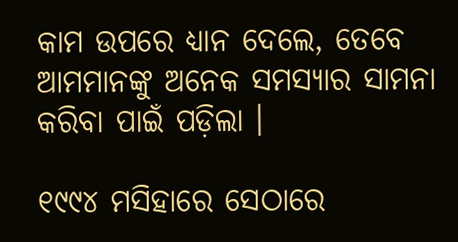କାମ ଉପରେ ଧ୍ୟାନ ଦେଲେ, ତେବେ ଆମମାନଙ୍କୁ ଅନେକ ସମସ୍ୟାର ସାମନା କରିବା ପାଇଁ ପଡ଼ିଲା ।

୧୯୯୪ ମସିହାରେ ସେଠାରେ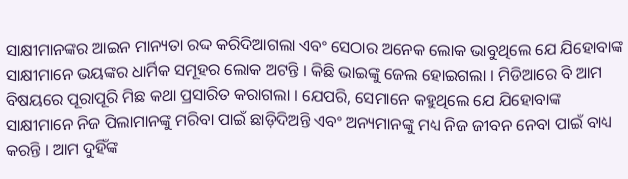ସାକ୍ଷୀମାନଙ୍କର ଆଇନ ମାନ୍ୟତା ରଦ୍ଦ କରିଦିଆଗଲା ଏବଂ ସେଠାର ଅନେକ ଲୋକ ଭାବୁଥିଲେ ଯେ ଯିହୋବାଙ୍କ ସାକ୍ଷୀମାନେ ଭୟଙ୍କର ଧାର୍ମିକ ସମୂହର ଲୋକ ଅଟନ୍ତି । କିଛି ଭାଇଙ୍କୁ ଜେଲ ହୋଇଗଲା । ମିଡିଆରେ ବି ଆମ ବିଷୟରେ ପୂରାପୂରି ମିଛ କଥା ପ୍ରସାରିତ କରାଗଲା । ଯେପରି, ସେମାନେ କହୁଥିଲେ ଯେ ଯିହୋବାଙ୍କ ସାକ୍ଷୀମାନେ ନିଜ ପିଲାମାନଙ୍କୁ ମରିବା ପାଇଁ ଛାଡ଼ିଦିଅନ୍ତି ଏବଂ ଅନ୍ୟମାନଙ୍କୁ ମଧ୍ୟ ନିଜ ଜୀବନ ନେବା ପାଇଁ ବାଧ୍ୟ କରନ୍ତି । ଆମ ଦୁହିଁଙ୍କ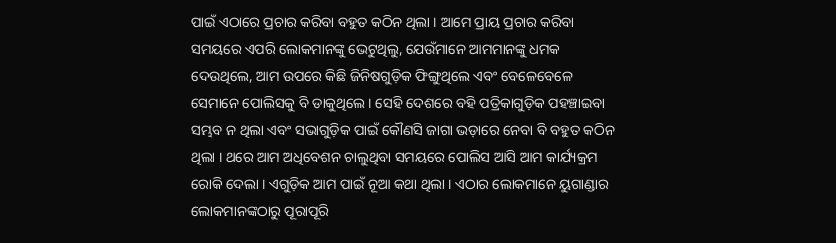ପାଇଁ ଏଠାରେ ପ୍ରଚାର କରିବା ବହୁତ କଠିନ ଥିଲା । ଆମେ ପ୍ରାୟ ପ୍ରଚାର କରିବା ସମୟରେ ଏପରି ଲୋକମାନଙ୍କୁ ଭେଟୁଥିଲୁ, ଯେଉଁମାନେ ଆମମାନଙ୍କୁ ଧମକ ଦେଉଥିଲେ, ଆମ ଉପରେ କିଛି ଜିନିଷଗୁଡ଼ିକ ଫିଙ୍ଗୁଥିଲେ ଏବଂ ବେଳେବେଳେ ସେମାନେ ପୋଲିସକୁ ବି ଡାକୁଥିଲେ । ସେହି ଦେଶରେ ବହି ପତ୍ରିକାଗୁଡ଼ିକ ପହଞ୍ଚାଇବା ସମ୍ଭବ ନ ଥିଲା ଏବଂ ସଭାଗୁଡ଼ିକ ପାଇଁ କୌଣସି ଜାଗା ଭଡ଼ାରେ ନେବା ବି ବହୁତ କଠିନ ଥିଲା । ଥରେ ଆମ ଅଧିବେଶନ ଚାଲୁଥିବା ସମୟରେ ପୋଲିସ ଆସି ଆମ କାର୍ଯ୍ୟକ୍ରମ ରୋକି ଦେଲା । ଏଗୁଡ଼ିକ ଆମ ପାଇଁ ନୂଆ କଥା ଥିଲା । ଏଠାର ଲୋକମାନେ ୟୁଗାଣ୍ଡାର ଲୋକମାନଙ୍କଠାରୁ ପୂରାପୂରି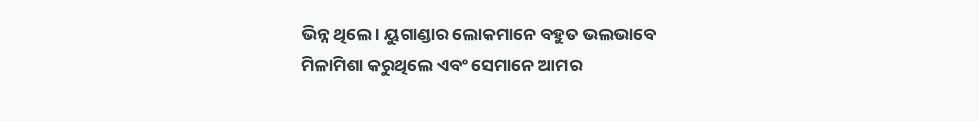ଭିନ୍ନ ଥିଲେ । ୟୁଗାଣ୍ଡାର ଲୋକମାନେ ବହୁତ ଭଲଭାବେ ମିଳାମିଶା କରୁଥିଲେ ଏବଂ ସେମାନେ ଆମର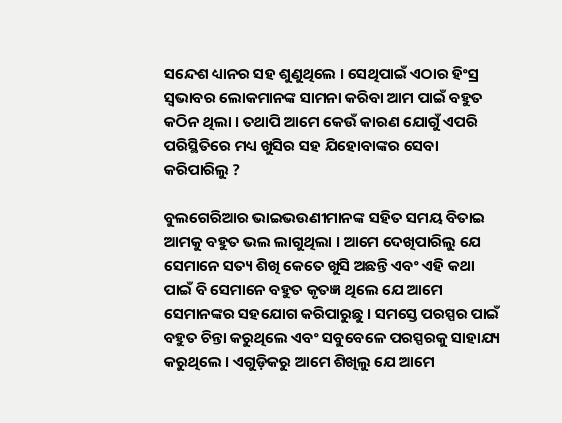ସନ୍ଦେଶ ଧ୍ୟାନର ସହ ଶୁଣୁଥିଲେ । ସେଥିପାଇଁ ଏଠାର ହିଂସ୍ର ସ୍ୱଭାବର ଲୋକମାନଙ୍କ ସାମନା କରିବା ଆମ ପାଇଁ ବହୁତ କଠିନ ଥିଲା । ତଥାପି ଆମେ କେଉଁ କାରଣ ଯୋଗୁଁ ଏପରି ପରିସ୍ଥିତିରେ ମଧ୍ୟ ଖୁସିର ସହ ଯିହୋବାଙ୍କର ସେବା କରିପାରିଲୁ ?

ବୁଲଗେରିଆର ଭାଇଭଉଣୀମାନଙ୍କ ସହିତ ସମୟ ବିତାଇ ଆମକୁ ବହୁତ ଭଲ ଲାଗୁଥିଲା । ଆମେ ଦେଖିପାରିଲୁ ଯେ ସେମାନେ ସତ୍ୟ ଶିଖି କେତେ ଖୁସି ଅଛନ୍ତି ଏବଂ ଏହି କଥା ପାଇଁ ବି ସେମାନେ ବହୁତ କୃତଜ୍ଞ ଥିଲେ ଯେ ଆମେ ସେମାନଙ୍କର ସହଯୋଗ କରିପାରୁଛୁ । ସମସ୍ତେ ପରସ୍ପର ପାଇଁ ବହୁତ ଚିନ୍ତା କରୁଥିଲେ ଏବଂ ସବୁବେଳେ ପରସ୍ପରକୁ ସାହାଯ୍ୟ କରୁଥିଲେ । ଏଗୁଡ଼ିକରୁ ଆମେ ଶିଖିଲୁ ଯେ ଆମେ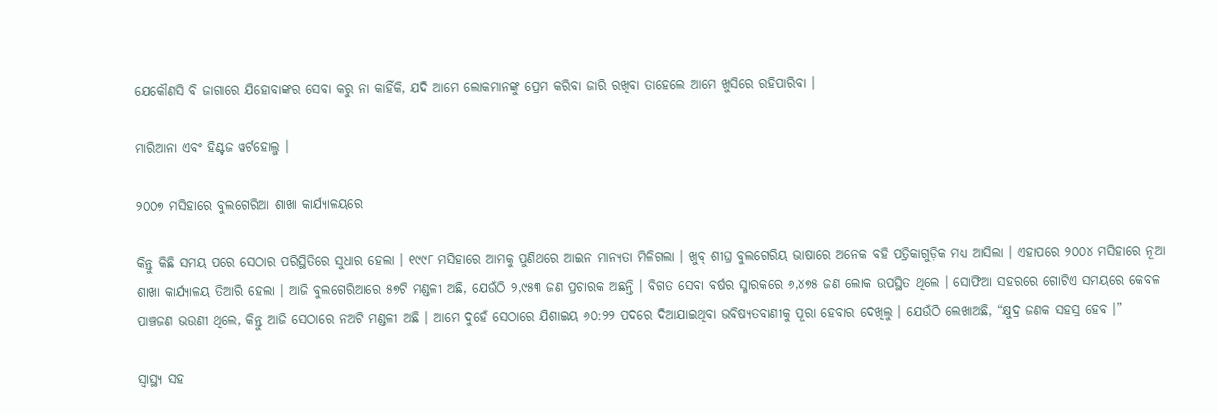ଯେକୌଣସି ବି ଜାଗାରେ ଯିହୋବାଙ୍କର ସେବା କରୁ ନା କାହିଁକି, ଯଦି ଆମେ ଲୋକମାନଙ୍କୁ ପ୍ରେମ କରିବା ଜାରି ରଖିବା ତାହେଲେ ଆମେ ଖୁସିରେ ରହିପାରିବା ।

ମାରିଆନା ଏବଂ ହିଣ୍ଟଜ ୱର୍ଟହୋଲ୍ଜ ।

୨୦୦୭ ମସିହାରେ ବୁଲଗେରିଆ ଶାଖା କାର୍ଯ୍ୟାଳୟରେ

କିନ୍ତୁ କିଛି ସମୟ ପରେ ସେଠାର ପରିସ୍ଥିତିରେ ସୁଧାର ହେଲା । ୧୯୯୮ ମସିହାରେ ଆମକୁ ପୁଣିଥରେ ଆଇନ ମାନ୍ୟତା ମିଳିଗଲା । ଖୁବ୍‌ ଶୀଘ୍ର ବୁଲଗେରିୟ ଭାଷାରେ ଅନେକ ବହି ପତ୍ରିକାଗୁଡ଼ିକ ମଧ୍ୟ ଆସିଲା । ଏହାପରେ ୨୦୦୪ ମସିହାରେ ନୂଆ ଶାଖା କାର୍ଯ୍ୟାଳୟ ତିଆରି ହେଲା । ଆଜି ବୁଲଗେରିଆରେ ୫୭ଟି ମଣ୍ଡଳୀ ଅଛି, ଯେଉଁଠି ୨,୯୫୩ ଜଣ ପ୍ରଚାରକ ଅଛନ୍ତି । ବିଗତ ସେବା ବର୍ଷର ସ୍ମାରକରେ ୬,୪୭୫ ଜଣ ଲୋକ ଉପସ୍ଥିତ ଥିଲେ । ସୋଫିଆ ସହରରେ ଗୋଟିଏ ସମୟରେ କେବଳ ପାଞ୍ଚଜଣ ଭଉଣୀ ଥିଲେ, କିନ୍ତୁ ଆଜି ସେଠାରେ ନଅଟି ମଣ୍ଡଳୀ ଅଛି । ଆମେ ଦୁହେଁ ସେଠାରେ ଯିଶାଇୟ ୬୦:୨୨ ପଦରେ ଦିଆଯାଇଥିବା ଭବିଷ୍ୟତବାଣୀକୁ ପୂରା ହେବାର ଦେଖିଲୁ । ଯେଉଁଠି ଲେଖାଅଛି, “କ୍ଷୁଦ୍ର ଜଣକ ସହସ୍ର ହେବ ।”

ସ୍ୱାସ୍ଥ୍ୟ ସହ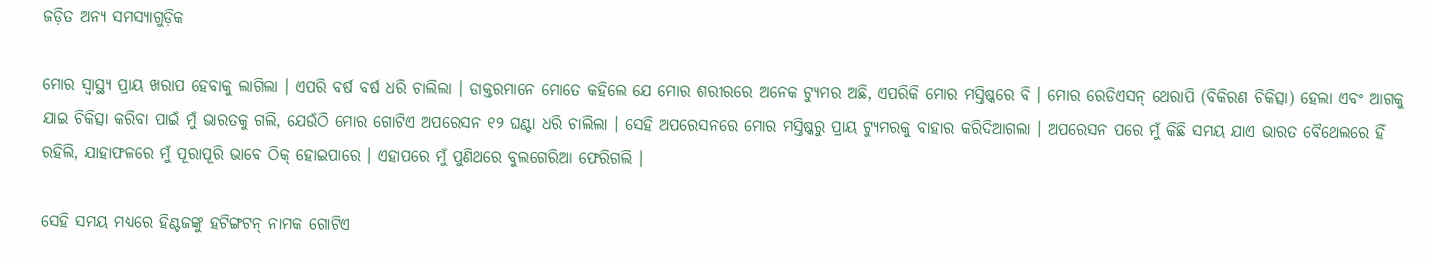ଜଡ଼ିତ ଅନ୍ୟ ସମସ୍ୟାଗୁଡ଼ିକ

ମୋର ସ୍ୱାସ୍ଥ୍ୟ ପ୍ରାୟ ଖରାପ ହେବାକୁ ଲାଗିଲା । ଏପରି ବର୍ଷ ବର୍ଷ ଧରି ଚାଲିଲା । ଡାକ୍ତରମାନେ ମୋତେ କହିଲେ ଯେ ମୋର ଶରୀରରେ ଅନେକ ଟ୍ୟୁମର ଅଛି, ଏପରିକି ମୋର ମସ୍ତିଷ୍କରେ ବି । ମୋର ରେଡିଏସନ୍‌ ଥେରାପି (ବିକିରଣ ଚିକିତ୍ସା) ହେଲା ଏବଂ ଆଗକୁ ଯାଇ ଚିକିତ୍ସା କରିବା ପାଇଁ ମୁଁ ଭାରତକୁ ଗଲି, ଯେଉଁଠି ମୋର ଗୋଟିଏ ଅପରେସନ ୧୨ ଘଣ୍ଟା ଧରି ଚାଲିଲା । ସେହି ଅପରେସନରେ ମୋର ମସ୍ତିଷ୍କରୁ ପ୍ରାୟ ଟ୍ୟୁମରକୁ ବାହାର କରିଦିଆଗଲା । ଅପରେସନ ପରେ ମୁଁ କିଛି ସମୟ ଯାଏ ଭାରତ ବୈଥେଲରେ ହିଁ ରହିଲି, ଯାହାଫଳରେ ମୁଁ ପୂରାପୂରି ଭାବେ ଠିକ୍‌ ହୋଇପାରେ । ଏହାପରେ ମୁଁ ପୁଣିଥରେ ବୁଲଗେରିଆ ଫେରିଗଲି ।

ସେହି ସମୟ ମଧ୍ୟରେ ହିଣ୍ଟଜଙ୍କୁ ହଟିଙ୍ଗଟନ୍‌ ନାମକ ଗୋଟିଏ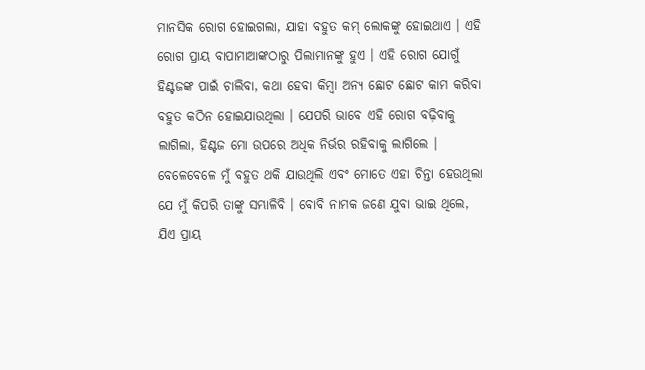ମାନସିକ ରୋଗ ହୋଇଗଲା, ଯାହା ବହୁତ କମ୍‌ ଲୋକଙ୍କୁ ହୋଇଥାଏ । ଏହି ରୋଗ ପ୍ରାୟ ବାପାମାଆଙ୍କଠାରୁ ପିଲାମାନଙ୍କୁ ହୁଏ । ଏହି ରୋଗ ଯୋଗୁଁ ହିଣ୍ଟଜଙ୍କ ପାଇଁ ଚାଲିବା, କଥା ହେବା କିମ୍ବା ଅନ୍ୟ ଛୋଟ ଛୋଟ କାମ କରିବା ବହୁତ କଠିନ ହୋଇଯାଉଥିଲା । ଯେପରି ଭାବେ ଏହି ରୋଗ ବଢ଼ିବାକୁ ଲାଗିଲା, ହିଣ୍ଟଜ ମୋ ଉପରେ ଅଧିକ ନିର୍ଭର ରହିବାକୁ ଲାଗିଲେ । ବେଳେବେଳେ ମୁଁ ବହୁତ ଥକି ଯାଉଥିଲି ଏବଂ ମୋତେ ଏହା ଚିନ୍ତା ହେଉଥିଲା ଯେ ମୁଁ କିପରି ତାଙ୍କୁ ସମ୍ଭାଳିବି । ବୋବି ନାମକ ଜଣେ ଯୁବା ଭାଇ ଥିଲେ, ଯିଏ ପ୍ରାୟ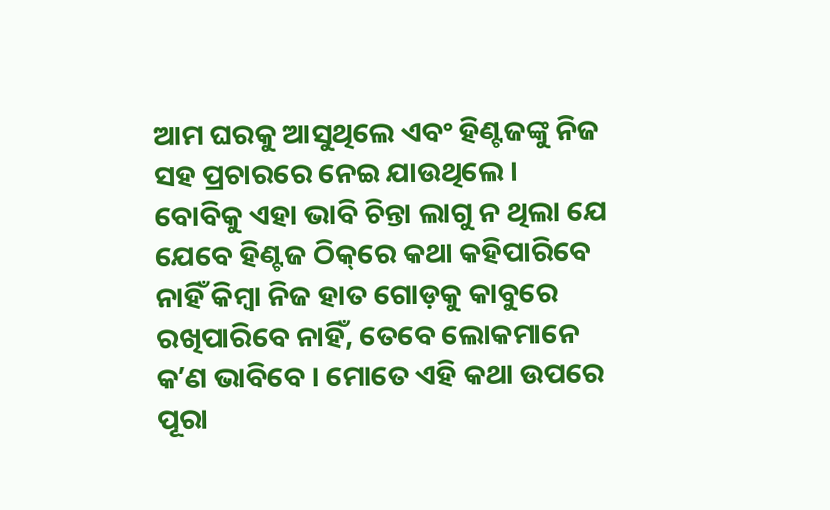ଆମ ଘରକୁ ଆସୁଥିଲେ ଏବଂ ହିଣ୍ଟଜଙ୍କୁ ନିଜ ସହ ପ୍ରଚାରରେ ନେଇ ଯାଉଥିଲେ । ବୋବିକୁ ଏହା ଭାବି ଚିନ୍ତା ଲାଗୁ ନ ଥିଲା ଯେ ଯେବେ ହିଣ୍ଟଜ ଠିକ୍‌ରେ କଥା କହିପାରିବେ ନାହିଁ କିମ୍ବା ନିଜ ହାତ ଗୋଡ଼କୁ କାବୁରେ ରଖିପାରିବେ ନାହିଁ, ତେବେ ଲୋକମାନେ କʼଣ ଭାବିବେ । ମୋତେ ଏହି କଥା ଉପରେ ପୂରା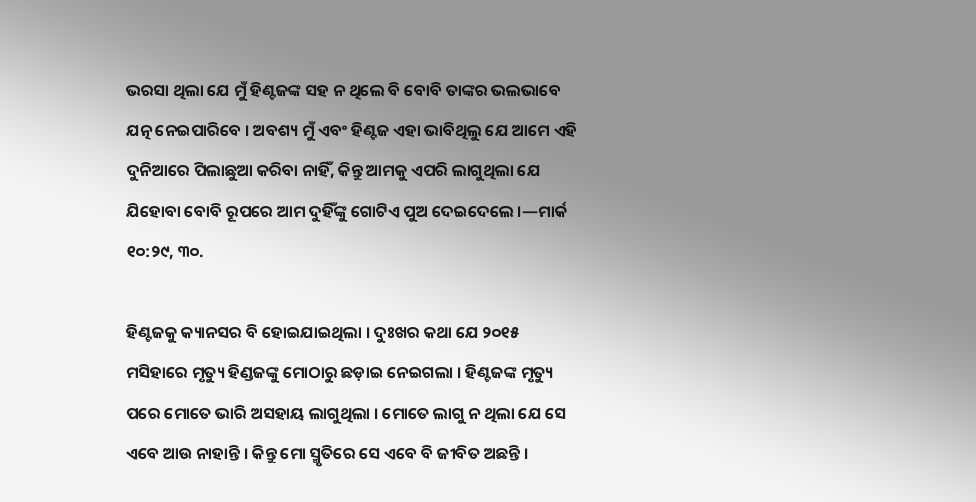ଭରସା ଥିଲା ଯେ ମୁଁ ହିଣ୍ଟଜଙ୍କ ସହ ନ ଥିଲେ ବି ବୋବି ତାଙ୍କର ଭଲଭାବେ ଯତ୍ନ ନେଇପାରିବେ । ଅବଶ୍ୟ ମୁଁ ଏବଂ ହିଣ୍ଟଜ ଏହା ଭାବିଥିଲୁ ଯେ ଆମେ ଏହି ଦୁନିଆରେ ପିଲାଛୁଆ କରିବା ନାହିଁ, କିନ୍ତୁ ଆମକୁ ଏପରି ଲାଗୁଥିଲା ଯେ ଯିହୋବା ବୋବି ରୂପରେ ଆମ ଦୁହିଁଙ୍କୁ ଗୋଟିଏ ପୁଅ ଦେଇଦେଲେ ।—ମାର୍କ ୧୦:୨୯, ୩୦.

ହିଣ୍ଟଜକୁ କ୍ୟାନସର ବି ହୋଇଯାଇଥିଲା । ଦୁଃଖର କଥା ଯେ ୨୦୧୫ ମସିହାରେ ମୃତ୍ୟୁ ହିଣ୍ଡଜଙ୍କୁ ମୋଠାରୁ ଛଡ଼ାଇ ନେଇଗଲା । ହିଣ୍ଟଜଙ୍କ ମୃତ୍ୟୁ ପରେ ମୋତେ ଭାରି ଅସହାୟ ଲାଗୁଥିଲା । ମୋତେ ଲାଗୁ ନ ଥିଲା ଯେ ସେ ଏବେ ଆଉ ନାହାନ୍ତି । କିନ୍ତୁ ମୋ ସ୍ମୃତିରେ ସେ ଏବେ ବି ଜୀବିତ ଅଛନ୍ତି ।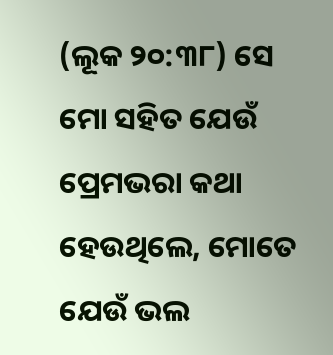(ଲୂକ ୨୦:୩୮) ସେ ମୋ ସହିତ ଯେଉଁ ପ୍ରେମଭରା କଥା ହେଉଥିଲେ, ମୋତେ ଯେଉଁ ଭଲ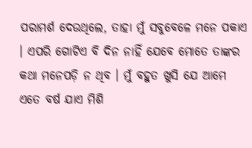ପରାମର୍ଶ ଦେଉଥିଲେ, ତାହା ମୁଁ ସବୁବେଳେ ମନେ ପକାଏ । ଏପରି ଗୋଟିଏ ବି ଦିନ ନାହିଁ ଯେବେ ମୋତେ ତାଙ୍କର କଥା ମନେପଡ଼ି ନ ଥିବ । ମୁଁ ବହୁତ ଖୁସି ଯେ ଆମେ ଏତେ ବର୍ଷ ଯାଏ ମିଶି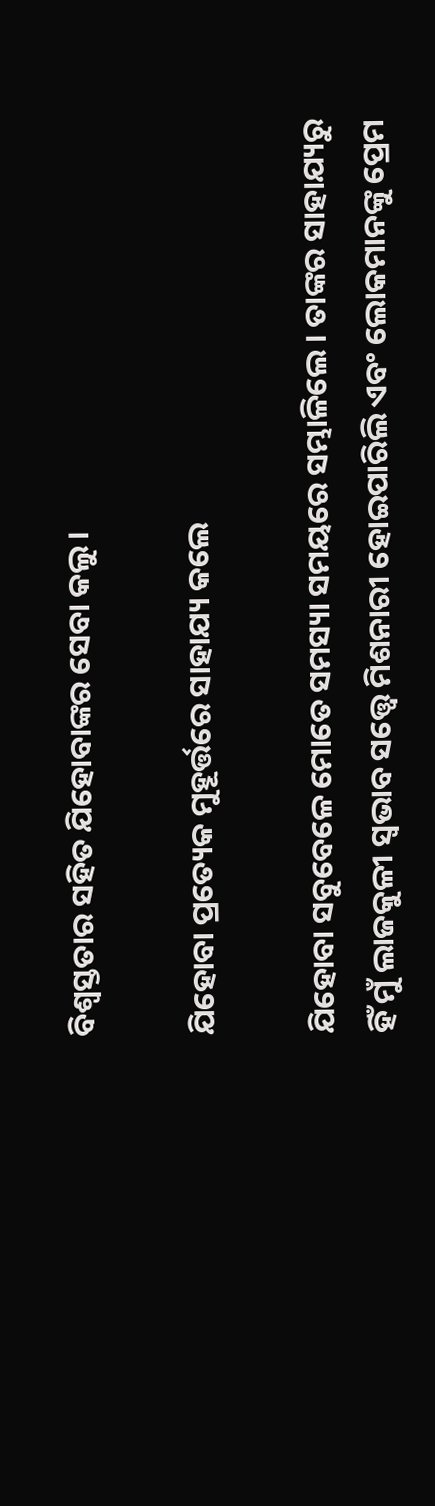ବିଶ୍ୱସ୍ତତାର ସହିତ ଯିହୋବାଙ୍କର ସେବା କଲୁ ।

ଯିହୋବା ପ୍ରତ୍ୟେକ ମୁହୂର୍ତ୍ତରେ ସାହାଯ୍ୟ କଲେ

ଯିହୋବା ସବୁବେଳେ ମୋତେ ସମସ୍ୟା ସମୟରେ ସମ୍ଭାଳିଲେ । ତାଙ୍କର ସାହାଯ୍ୟରୁ ହିଁ ମୁଁ ଲାଜକୁଳୀ ସ୍ୱଭାବ ସତ୍ତ୍ୱେ ମିଶନାରୀ ହୋଇପାରିଲି ଏବଂ ଲୋକମାନଙ୍କୁ ପ୍ରେମ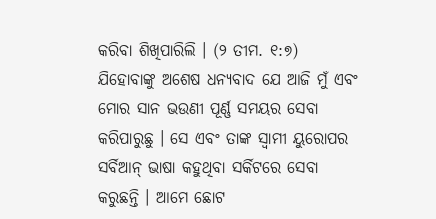କରିବା ଶିଖିପାରିଲି । (୨ ତୀମ. ୧:୭) ଯିହୋବାଙ୍କୁ ଅଶେଷ ଧନ୍ୟବାଦ ଯେ ଆଜି ମୁଁ ଏବଂ ମୋର ସାନ ଭଉଣୀ ପୂର୍ଣ୍ଣ ସମୟର ସେବା କରିପାରୁଛୁ । ସେ ଏବଂ ତାଙ୍କ ସ୍ୱାମୀ ୟୁରୋପର ସର୍ବିଆନ୍‌ ଭାଷା କହୁଥିବା ସର୍କିଟରେ ସେବା କରୁଛନ୍ତି । ଆମେ ଛୋଟ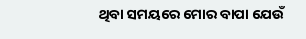ଥିବା ସମୟରେ ମୋର ବାପା ଯେଉଁ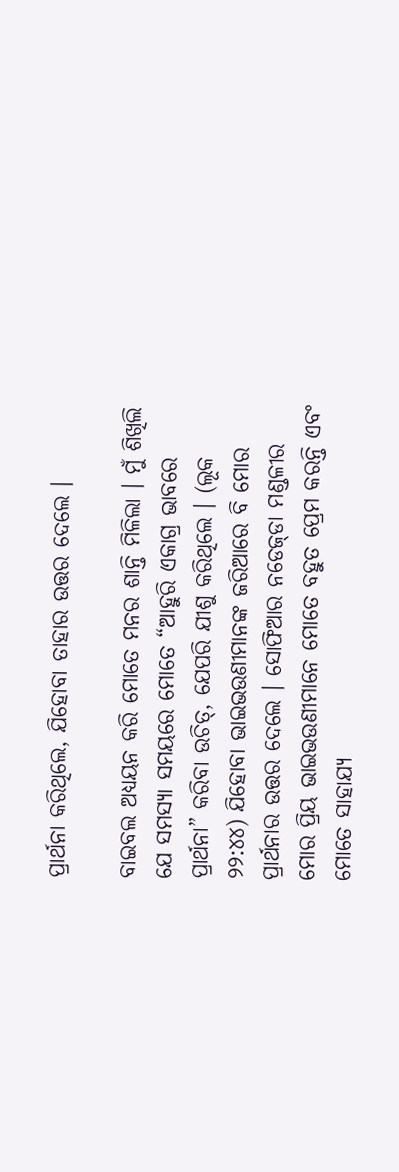ପ୍ରାର୍ଥନା କରିଥିଲେ, ଯିହୋବା ତାହାର ଉତ୍ତର ଦେଲେ ।

ବାଇବଲ ଅଧ୍ୟୟନ କରି ମୋତେ ମନର ଶାନ୍ତି ମିଳିଲା । ମୁଁ ଶିଖିଲି ଯେ ସମସ୍ୟା ସମୟରେ ମୋତେ “ଆହୁରି ଏକାଗ୍ର ଭାବରେ ପ୍ରାର୍ଥନା” କରିବା ଉଚିତ୍‌, ଯେପରି ଯୀଶୁ କରିଥିଲେ । (ଲୂକ ୨୨:୪୪) ଯିହୋବା ଭାଇଭଉଣୀମାନଙ୍କ ଜରିଆରେ ବି ମୋର ପ୍ରାର୍ଥନାର ଉତ୍ତର ଦେଲେ । ସୋଫିଆର ନଡେଜ୍‌ଡା ମଣ୍ଡଳୀର ମୋର ପ୍ରିୟ ଭାଇଭଉଣୀମାନେ ମୋତେ ବହୁତ ପ୍ରେମ କରନ୍ତି ଏବଂ ମୋତେ ସାହାଯ୍ୟ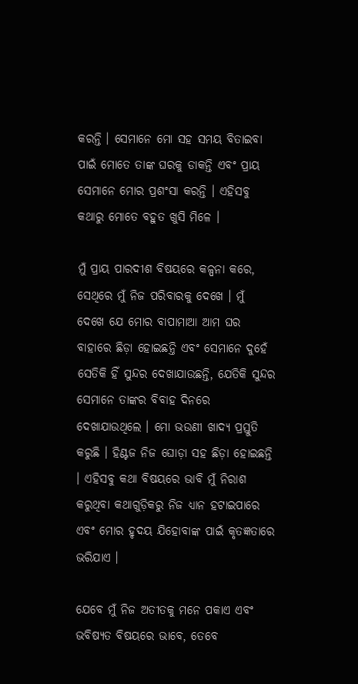କରନ୍ତି । ସେମାନେ ମୋ ସହ ସମୟ ବିତାଇବା ପାଇଁ ମୋତେ ତାଙ୍କ ଘରକୁ ଡାକନ୍ତି ଏବଂ ପ୍ରାୟ ସେମାନେ ମୋର ପ୍ରଶଂସା କରନ୍ତି । ଏହିସବୁ କଥାରୁ ମୋତେ ବହୁତ ଖୁସି ମିଳେ ।

ମୁଁ ପ୍ରାୟ ପାରଦୀଶ ବିଷୟରେ କଳ୍ପନା କରେ, ସେଥିରେ ମୁଁ ନିଜ ପରିବାରକୁ ଦେଖେ । ମୁଁ ଦେଖେ ଯେ ମୋର ବାପାମାଆ ଆମ ଘର ବାହାରେ ଛିଡ଼ା ହୋଇଛନ୍ତି ଏବଂ ସେମାନେ ଦୁହେଁ ସେତିକି ହିଁ ସୁନ୍ଦର ଦେଖାଯାଉଛନ୍ତି, ଯେତିକି ସୁନ୍ଦର ସେମାନେ ତାଙ୍କର ବିବାହ ଦିନରେ ଦେଖାଯାଉଥିଲେ । ମୋ ଭଉଣୀ ଖାଦ୍ୟ ପ୍ରସ୍ତୁତି କରୁଛି । ହିଣ୍ଟଜ ନିଜ ଘୋଡ଼ା ସହ ଛିଡ଼ା ହୋଇଛନ୍ତି । ଏହିସବୁ କଥା ବିଷୟରେ ଭାବି ମୁଁ ନିରାଶ କରୁଥିବା କଥାଗୁଡ଼ିକରୁ ନିଜ ଧ୍ୟାନ ହଟାଇପାରେ ଏବଂ ମୋର ହୃଦୟ ଯିହୋବାଙ୍କ ପାଇଁ କୃତଜ୍ଞତାରେ ଭରିଯାଏ ।

ଯେବେ ମୁଁ ନିଜ ଅତୀତକୁ ମନେ ପକାଏ ଏବଂ ଭବିଷ୍ୟତ ବିଷୟରେ ଭାବେ, ତେବେ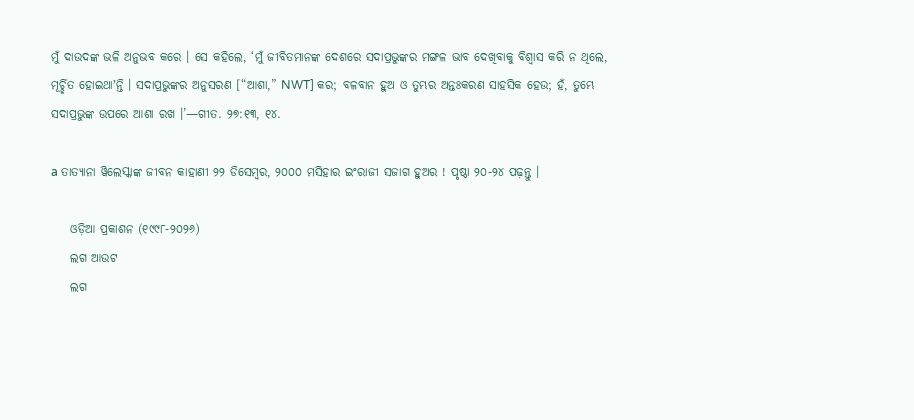ମୁଁ ଦାଉଦଙ୍କ ଭଳି ଅନୁଭବ କରେ । ସେ କହିଲେ, ‘ମୁଁ ଜୀବିତମାନଙ୍କ ଦେଶରେ ସଦାପ୍ରଭୁଙ୍କର ମଙ୍ଗଳ ଭାବ ଦେଖିବାକୁ ବିଶ୍ୱାସ କରି ନ ଥିଲେ, ମୂର୍ଚ୍ଛିତ ହୋଇଥାʼନ୍ତି । ସଦାପ୍ରଭୁଙ୍କର ଅନୁସରଣ [“ଆଶା,” NWT] କର; ବଳବାନ ହୁଅ ଓ ତୁମ୍ଭର ଅନ୍ତଃକରଣ ସାହସିକ ହେଉ; ହଁ, ତୁମ୍ଭେ ସଦାପ୍ରଭୁଙ୍କ ଉପରେ ଆଶା ରଖ ।’—ଗୀତ. ୨୭:୧୩, ୧୪.

a ତାତ୍ୟାନା ୱିଲେସ୍କାଙ୍କ ଜୀବନ କାହାଣୀ ୨୨ ଡିସେମ୍ବର, ୨୦୦୦ ମସିହାର ଇଂରାଜୀ ସଜାଗ ହୁଅର ! ପୃଷ୍ଠା ୨୦-୨୪ ପଢ଼ନ୍ତୁ ।

    ଓଡ଼ିଆ ପ୍ରକାଶନ (୧୯୯୮-୨୦୨୬)
    ଲଗ ଆଉଟ
    ଲଗ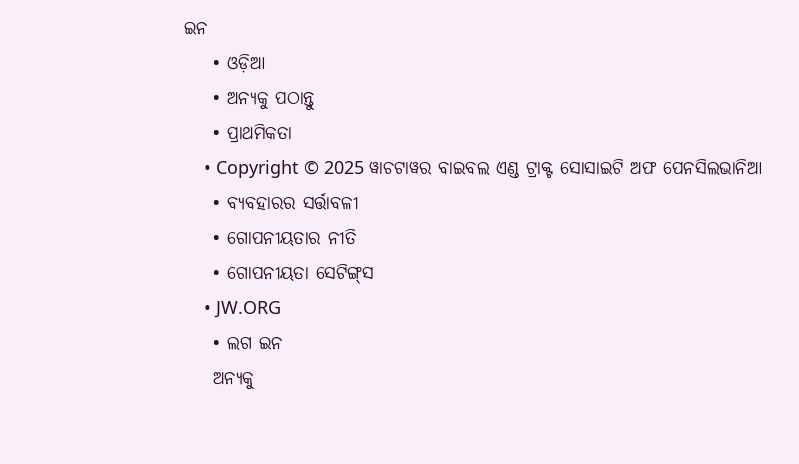ଇନ
    • ଓଡ଼ିଆ
    • ଅନ୍ୟକୁ ପଠାନ୍ତୁ
    • ପ୍ରାଥମିକତା
    • Copyright © 2025 ୱାଚଟାୱର ବାଇବଲ ଏଣ୍ଡ ଟ୍ରାକ୍ଟ ସୋସାଇଟି ଅଫ ପେନସିଲଭାନିଆ
    • ବ୍ୟବହାରର ସର୍ତ୍ତାବଳୀ
    • ଗୋପନୀୟତାର ନୀତି
    • ଗୋପନୀୟତା ସେଟିଙ୍ଗ୍‌ସ
    • JW.ORG
    • ଲଗ ଇନ
    ଅନ୍ୟକୁ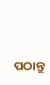ପଠାନ୍ତୁ